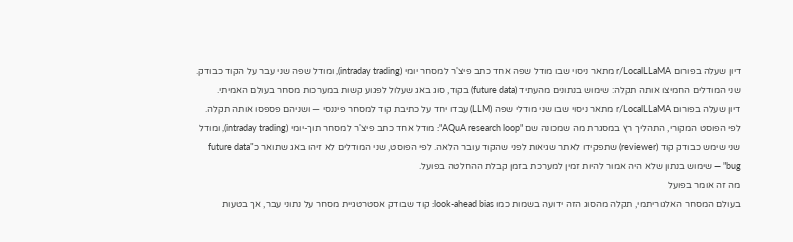דיון שעלה בפורום r/LocalLLaMA מתאר ניסוי שבו מודל שפה אחד כתב פיצ'ר למסחר יומי (intraday trading), ומודל שפה שני עבר על הקוד כבודק. שני המודלים החמיצו אותה תקלה: שימוש בנתונים מהעתיד (future data) בקוד, סוג באג שעלול לפגוע קשות במערכות מסחר בעולם האמיתי.
דיון שעלה בפורום r/LocalLLaMA מתאר ניסוי שבו שני מודלי שפה (LLM) עבדו יחד על כתיבת קוד למסחר פיננסי — ושניהם פספסו אותה תקלה. לפי הפוסט המקורי, התהליך רץ במסגרת מה שמכונה שם "AQuA research loop": מודל אחד כתב פיצ'ר למסחר תוך-יומי (intraday trading), ומודל שני שימש כבודק קוד (reviewer) שתפקידו לאתר שגיאות לפני שהקוד עובר הלאה. לפי הפוסט, שני המודלים לא זיהו באג שתואר כ"future data bug" — שימוש בנתון שלא היה אמור להיות זמין למערכת בזמן קבלת ההחלטה בפועל.
מה זה אומר בפועל
בעולם המסחר האלגוריתמי, תקלה מהסוג הזה ידועה בשמות כמו look-ahead bias: קוד שבודק אסטרטגיית מסחר על נתוני עבר, אך בטעות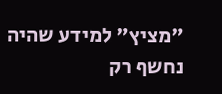"מציץ" למידע שהיה נחשף רק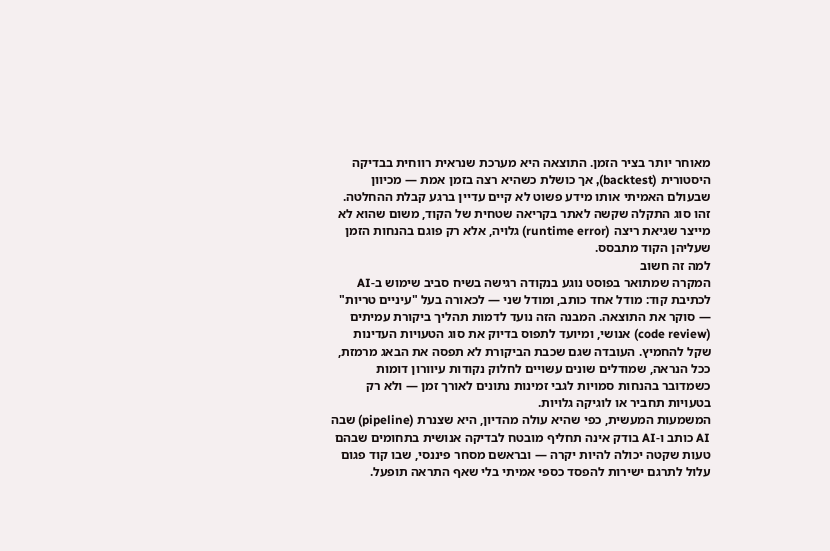מאוחר יותר בציר הזמן. התוצאה היא מערכת שנראית רווחית בבדיקה היסטורית (backtest), אך כושלת כשהיא רצה בזמן אמת — מכיוון שבעולם האמיתי אותו מידע פשוט לא קיים עדיין ברגע קבלת ההחלטה. זהו סוג התקלה שקשה לאתר בקריאה שטחית של הקוד, משום שהוא לא מייצר שגיאת ריצה (runtime error) גלויה, אלא רק פוגם בהנחות הזמן שעליהן הקוד מתבסס.
למה זה חשוב
המקרה שמתואר בפוסט נוגע בנקודה רגישה בשיח סביב שימוש ב-AI לכתיבת קוד: מודל אחד כותב, ומודל שני — לכאורה בעל "עיניים טריות" — סוקר את התוצאה. המבנה הזה נועד לדמות תהליך ביקורת עמיתים (code review) אנושי, ומיועד לתפוס בדיוק את סוג הטעויות העדינות שקל להחמיץ. העובדה שגם שכבת הביקורת לא תפסה את הבאג מרמזת, ככל הנראה, שמודלים שונים עשויים לחלוק נקודות עיוורון דומות כשמדובר בהנחות סמויות לגבי זמינות נתונים לאורך זמן — ולא רק בטעויות תחביר או לוגיקה גלויות.
המשמעות המעשית, כפי שהיא עולה מהדיון, היא שצנרת (pipeline) שבה AI כותב ו-AI בודק אינה תחליף מובטח לבדיקה אנושית בתחומים שבהם טעות שקטה יכולה להיות יקרה — ובראשם מסחר פיננסי, שבו קוד פגום עלול לתרגם ישירות להפסד כספי אמיתי בלי שאף התראה תופעל.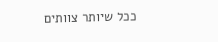ככל שיותר צוותים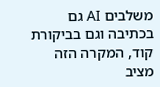משלבים AI גם בכתיבה וגם בביקורת קוד, המקרה הזה מציב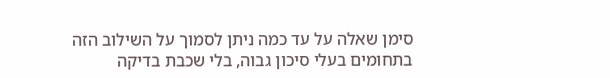סימן שאלה על עד כמה ניתן לסמוך על השילוב הזה בתחומים בעלי סיכון גבוה, בלי שכבת בדיקה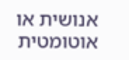אנושית או אוטומטית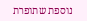נוספת שתופרת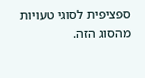ספציפית לסוגי טעויות מהסוג הזה.